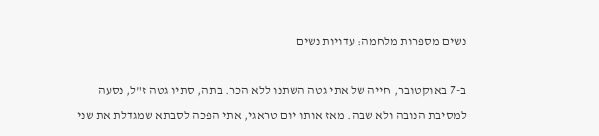נשים מספרות מלחמה: עדויות נשים

ב-7 באוקטובר, חייה של אתי גטה השתנו ללא הכר. בתה, סתיו גטה ז"ל, נסעה למסיבת הנובה ולא שבה. מאז אותו יום טראגי, אתי הפכה לסבתא שמגדלת את שני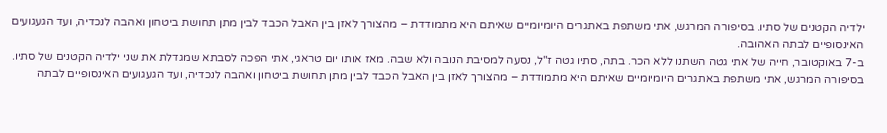ילדיה הקטנים של סתיו. בסיפורה המרגש, אתי משתפת באתגרים היומיומיים שאיתם היא מתמודדת – מהצורך לאזן בין האבל הכבד לבין מתן תחושת ביטחון ואהבה לנכדיה, ועד הגעגועים האינסופיים לבתה האהובה.
ב-7 באוקטובר, חייה של אתי גטה השתנו ללא הכר. בתה, סתיו גטה ז"ל, נסעה למסיבת הנובה ולא שבה. מאז אותו יום טראגי, אתי הפכה לסבתא שמגדלת את שני ילדיה הקטנים של סתיו. בסיפורה המרגש, אתי משתפת באתגרים היומיומיים שאיתם היא מתמודדת – מהצורך לאזן בין האבל הכבד לבין מתן תחושת ביטחון ואהבה לנכדיה, ועד הגעגועים האינסופיים לבתה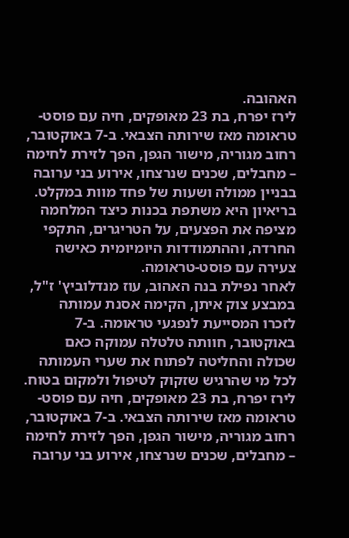האהובה.
לירז יפרח, בת 23 מאופקים, חיה עם פוסט-טראומה מאז שירותה הצבאי. ב-7 באוקטובר, רחוב מגוריה, מישור הגפן, הפך לזירת לחימה – מחבלים, שכנים שנרצחו, אירוע בני ערובה בבניין ממולה ושעות של פחד מוות במקלט. בריאיון היא משתפת בכנות כיצד המלחמה מציפה את הפצעים, על הטריגרים, התקפי החרדה, וההתמודדות היומיומית כאישה צעירה עם פוסט-טראומה.
לאחר נפילת בנה האהוב, עוז מנדלוביץ' ז"ל, במבצע צוק איתן, הקימה אסנת עמותה לזכרו המסייעת לנפגעי טראומה. ב-7 באוקטובר, חוותה טלטלה עמוקה כאם שכולה והחליטה לפתוח את שערי העמותה לכל מי שהרגיש שזקוק לטיפול ולמקום בטוח.
לירז יפרח, בת 23 מאופקים, חיה עם פוסט-טראומה מאז שירותה הצבאי. ב-7 באוקטובר, רחוב מגוריה, מישור הגפן, הפך לזירת לחימה – מחבלים, שכנים שנרצחו, אירוע בני ערובה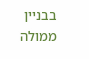בבניין ממולה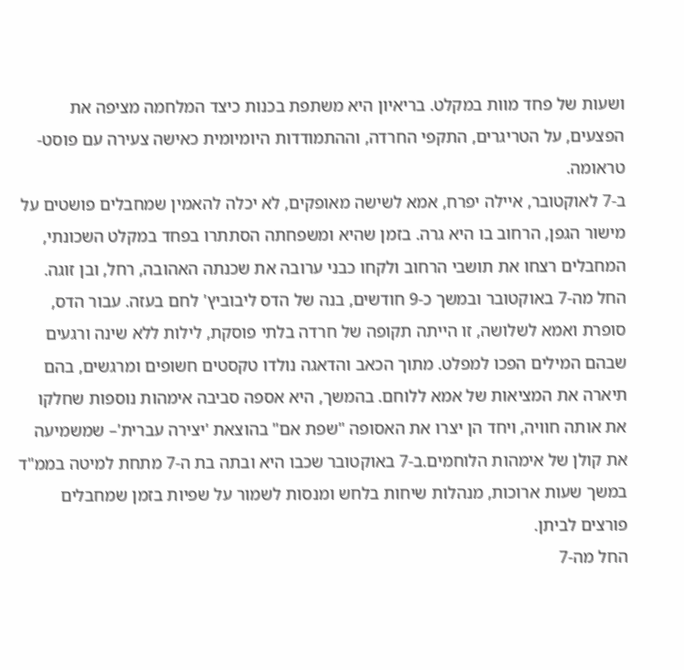ושעות של פחד מוות במקלט. בריאיון היא משתפת בכנות כיצד המלחמה מציפה את הפצעים, על הטריגרים, התקפי החרדה, וההתמודדות היומיומית כאישה צעירה עם פוסט-טראומה.
ב-7 לאוקטובר, איילה יפרח, אמא לשישה מאופקים, לא יכלה להאמין שמחבלים פושטים על מישור הגפן, הרחוב בו היא גרה. בזמן שהיא ומשפחתה הסתתרו בפחד במקלט השכונתי, המחבלים רצחו את תושבי הרחוב ולקחו כבני ערובה את שכנתה האהובה, רחל, ובן זוגה.
החל מה-7 באוקטובר ובמשך כ-9 חודשים, בנה של הדס ליבוביץ' לחם בעזה. עבור הדס, סופרת ואמא לשלושה, זו הייתה תקופה של חרדה בלתי פוסקת, לילות ללא שינה ורגעים שבהם המילים הפכו למפלט. מתוך הכאב והדאגה נולדו טקסטים חשופים ומרגשים, בהם תיארה את המציאות של אמא ללוחם. בהמשך, היא אספה סביבה אימהות נוספות שחלקו את אותה חוויה, ויחד הן יצרו את האסופה "שפת אם" בהוצאת 'יצירה עברית'– שמשמיעה את קולן של אימהות הלוחמים.ב-7 באוקטובר שכבו היא ובתה בת ה-7 מתחת למיטה בממ"ד במשך שעות ארוכות, מנהלות שיחות בלחש ומנסות לשמור על שפיות בזמן שמחבלים פורצים לביתן.
החל מה-7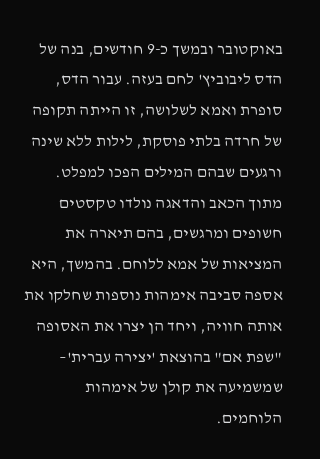באוקטובר ובמשך כ-9 חודשים, בנה של הדס ליבוביץ' לחם בעזה. עבור הדס, סופרת ואמא לשלושה, זו הייתה תקופה של חרדה בלתי פוסקת, לילות ללא שינה ורגעים שבהם המילים הפכו למפלט. מתוך הכאב והדאגה נולדו טקסטים חשופים ומרגשים, בהם תיארה את המציאות של אמא ללוחם. בהמשך, היא אספה סביבה אימהות נוספות שחלקו את אותה חוויה, ויחד הן יצרו את האסופה "שפת אם" בהוצאת 'יצירה עברית'– שמשמיעה את קולן של אימהות הלוחמים.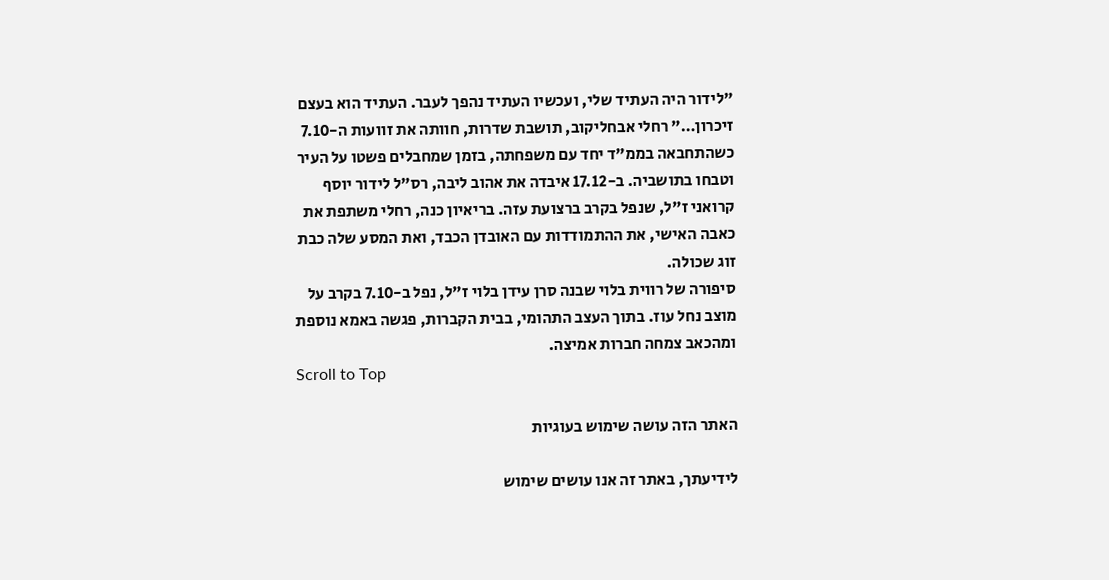"לידור היה העתיד שלי, ועכשיו העתיד נהפך לעבר. העתיד הוא בעצם זיכרון…" רחלי אבחליקוב, תושבת שדרות, חוותה את זוועות ה-7.10 כשהתחבאה בממ"ד יחד עם משפחתה, בזמן שמחבלים פשטו על העיר וטבחו בתושביה. ב-17.12 איבדה את אהוב ליבה, רס"ל לידור יוסף קרואני ז"ל, שנפל בקרב ברצועת עזה. בריאיון כנה, רחלי משתפת את כאבה האישי, את ההתמודדות עם האובדן הכבד, ואת המסע שלה כבת זוג שכולה.
סיפורה של רווית בלוי שבנה סרן עידן בלוי ז"ל, נפל ב-7.10 בקרב על מוצב נחל עוז. בתוך העצב התהומי, בבית הקברות, פגשה באמא נוספת ומהכאב צמחה חברות אמיצה.
Scroll to Top

האתר הזה עושה שימוש בעוגיות

לידיעתך, באתר זה אנו עושים שימוש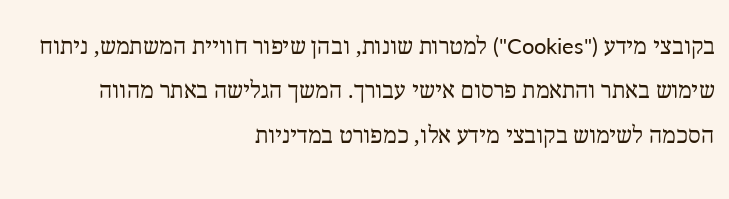בקובצי מידע ("Cookies") למטרות שונות, ובהן שיפור חוויית המשתמש, ניתוח שימוש באתר והתאמת פרסום אישי עבורך. המשך הגלישה באתר מהווה הסכמה לשימוש בקובצי מידע אלו, כמפורט במדיניות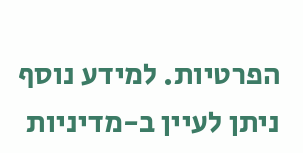הפרטיות. למידע נוסף ניתן לעיין ב-מדיניות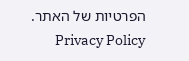הפרטיות של האתר. Privacy Policy